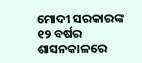ମୋଦୀ ସରକାରଙ୍କ ୧୨ ବର୍ଷର ଶାସନକାଳରେ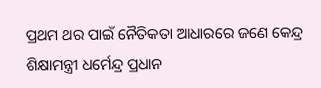ପ୍ରଥମ ଥର ପାଇଁ ନୈତିକତା ଆଧାରରେ ଜଣେ କେନ୍ଦ୍ର ଶିକ୍ଷାମନ୍ତ୍ରୀ ଧର୍ମେନ୍ଦ୍ର ପ୍ରଧାନ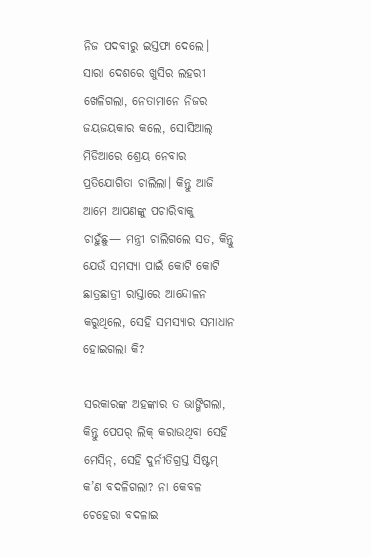ନିଜ ପଦବୀରୁ ଇସ୍ତଫା ଦେଲେ।
ସାରା ଦେଶରେ ଖୁସିର ଲହରୀ ଖେଳିଗଲା, ନେତାମାନେ ନିଜର ଜୟଜୟକାର କଲେ, ସୋସିଆଲ୍ ମିଡିଆରେ ଶ୍ରେୟ ନେବାର ପ୍ରତିଯୋଗିତା ଚାଲିଲା। କିନ୍ତୁ ଆଜି ଆମେ ଆପଣଙ୍କୁ ପଚାରିବାକୁ ଚାହୁଁଛୁ— ମନ୍ତ୍ରୀ ଚାଲିଗଲେ ସତ, କିନ୍ତୁ ଯେଉଁ ସମସ୍ୟା ପାଇଁ କୋଟି କୋଟି ଛାତ୍ରଛାତ୍ରୀ ରାସ୍ତାରେ ଆନ୍ଦୋଳନ କରୁଥିଲେ, ସେହି ସମସ୍ୟାର ସମାଧାନ ହୋଇଗଲା କି?

ସରକାରଙ୍କ ଅହଙ୍କାର ତ ଭାଙ୍ଗିଗଲା, କିନ୍ତୁ ପେପର୍ ଲିକ୍ କରାଉଥିବା ସେହି ମେସିନ୍, ସେହି ଦୁର୍ନୀତିଗ୍ରସ୍ତ ସିଷ୍ଟମ୍ କ’ଣ ବଦଳିଗଲା? ନା କେବଳ ଚେହେରା ବଦଳାଇ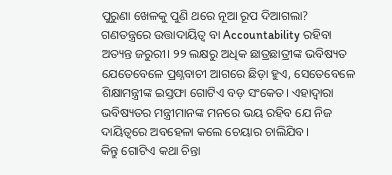ପୁରୁଣା ଖେଳକୁ ପୁଣି ଥରେ ନୂଆ ରୂପ ଦିଆଗଲା?
ଗଣତନ୍ତ୍ରରେ ଉତ୍ତାଦାୟିତ୍ୱ ବା Accountability ରହିବା ଅତ୍ୟନ୍ତ ଜରୁରୀ। ୨୨ ଲକ୍ଷରୁ ଅଧିକ ଛାତ୍ରଛାତ୍ରୀଙ୍କ ଭବିଷ୍ୟତ ଯେତେବେଳେ ପ୍ରଶ୍ନବାଚୀ ଆଗରେ ଛିଡ଼ା ହୁଏ, ସେତେବେଳେ ଶିକ୍ଷାମନ୍ତ୍ରୀଙ୍କ ଇସ୍ତଫା ଗୋଟିଏ ବଡ଼ ସଂକେତ। ଏହାଦ୍ୱାରା ଭବିଷ୍ୟତର ମନ୍ତ୍ରୀମାନଙ୍କ ମନରେ ଭୟ ରହିବ ଯେ ନିଜ ଦାୟିତ୍ୱରେ ଅବହେଳା କଲେ ଚେୟାର ଚାଲିଯିବ।
କିନ୍ତୁ ଗୋଟିଏ କଥା ଚିନ୍ତା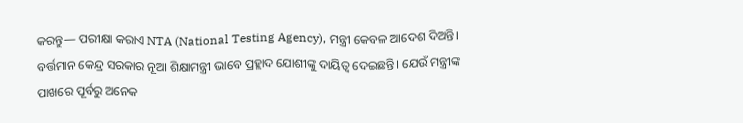କରନ୍ତୁ— ପରୀକ୍ଷା କରାଏ NTA (National Testing Agency), ମନ୍ତ୍ରୀ କେବଳ ଆଦେଶ ଦିଅନ୍ତି।
ବର୍ତ୍ତମାନ କେନ୍ଦ୍ର ସରକାର ନୂଆ ଶିକ୍ଷାମନ୍ତ୍ରୀ ଭାବେ ପ୍ରହ୍ଲାଦ ଯୋଶୀଙ୍କୁ ଦାୟିତ୍ୱ ଦେଇଛନ୍ତି। ଯେଉଁ ମନ୍ତ୍ରୀଙ୍କ ପାଖରେ ପୂର୍ବରୁ ଅନେକ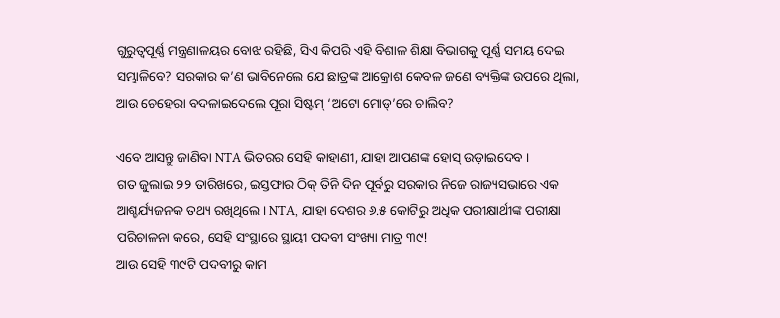ଗୁରୁତ୍ୱପୂର୍ଣ୍ଣ ମନ୍ତ୍ରଣାଳୟର ବୋଝ ରହିଛି, ସିଏ କିପରି ଏହି ବିଶାଳ ଶିକ୍ଷା ବିଭାଗକୁ ପୂର୍ଣ୍ଣ ସମୟ ଦେଇ ସମ୍ଭାଳିବେ? ସରକାର କ’ଣ ଭାବିନେଲେ ଯେ ଛାତ୍ରଙ୍କ ଆକ୍ରୋଶ କେବଳ ଜଣେ ବ୍ୟକ୍ତିଙ୍କ ଉପରେ ଥିଲା, ଆଉ ଚେହେରା ବଦଳାଇଦେଲେ ପୂରା ସିଷ୍ଟମ୍ ‘ଅଟୋ ମୋଡ୍’ରେ ଚାଲିବ?

ଏବେ ଆସନ୍ତୁ ଜାଣିବା NTA ଭିତରର ସେହି କାହାଣୀ, ଯାହା ଆପଣଙ୍କ ହୋସ୍ ଉଡ଼ାଇଦେବ ।
ଗତ ଜୁଲାଇ ୨୨ ତାରିଖରେ, ଇସ୍ତଫାର ଠିକ୍ ତିନି ଦିନ ପୂର୍ବରୁ ସରକାର ନିଜେ ରାଜ୍ୟସଭାରେ ଏକ ଆଶ୍ଚର୍ଯ୍ୟଜନକ ତଥ୍ୟ ରଖିଥିଲେ। NTA, ଯାହା ଦେଶର ୬.୫ କୋଟିରୁ ଅଧିକ ପରୀକ୍ଷାର୍ଥୀଙ୍କ ପରୀକ୍ଷା ପରିଚାଳନା କରେ, ସେହି ସଂସ୍ଥାରେ ସ୍ଥାୟୀ ପଦବୀ ସଂଖ୍ୟା ମାତ୍ର ୩୯!
ଆଉ ସେହି ୩୯ଟି ପଦବୀରୁ କାମ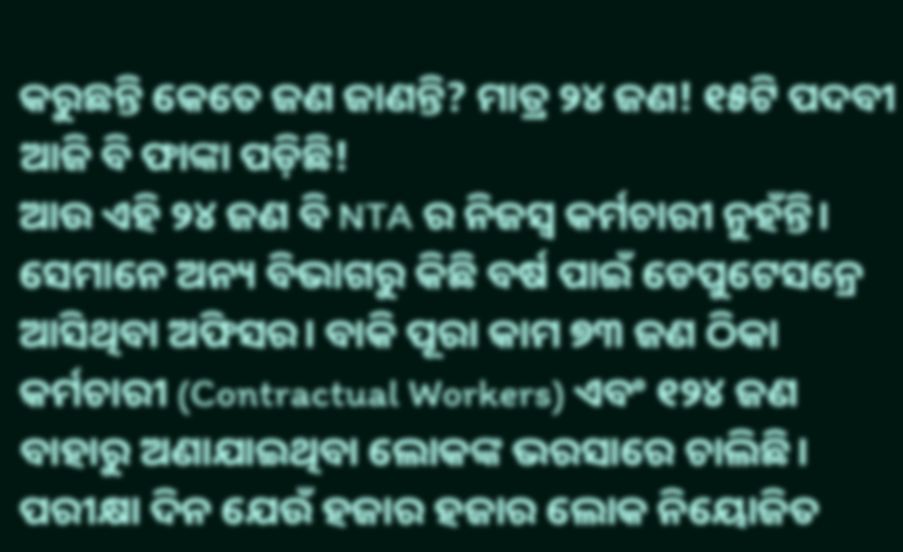କରୁଛନ୍ତି କେତେ ଜଣ ଜାଣନ୍ତି? ମାତ୍ର ୨୪ ଜଣ! ୧୫ଟି ପଦବୀ ଆଜି ବି ଫାଙ୍କା ପଡ଼ିଛି!
ଆଉ ଏହି ୨୪ ଜଣ ବି NTA ର ନିଜସ୍ୱ କର୍ମଚାରୀ ନୁହଁନ୍ତି। ସେମାନେ ଅନ୍ୟ ବିଭାଗରୁ କିଛି ବର୍ଷ ପାଇଁ ଡେପୁଟେସନ୍ରେ ଆସିଥିବା ଅଫିସର। ବାକି ପୂରା କାମ ୭୩ ଜଣ ଠିକା କର୍ମଚାରୀ (Contractual Workers) ଏବଂ ୧୨୪ ଜଣ ବାହାରୁ ଅଣାଯାଇଥିବା ଲୋକଙ୍କ ଭରସାରେ ଚାଲିଛି।
ପରୀକ୍ଷା ଦିନ ଯେଉଁ ହଜାର ହଜାର ଲୋକ ନିୟୋଜିତ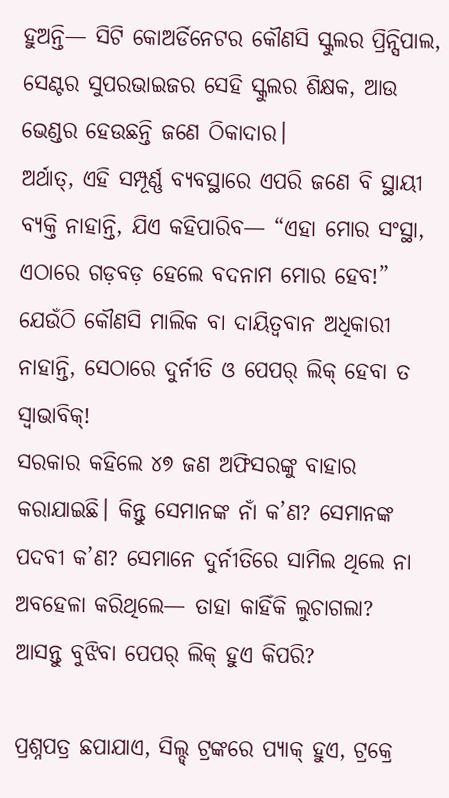ହୁଅନ୍ତି— ସିଟି କୋଅର୍ଡିନେଟର କୌଣସି ସ୍କୁଲର ପ୍ରିନ୍ସିପାଲ, ସେଣ୍ଟର ସୁପରଭାଇଜର ସେହି ସ୍କୁଲର ଶିକ୍ଷକ, ଆଉ ଭେଣ୍ଡର ହେଉଛନ୍ତି ଜଣେ ଠିକାଦାର।
ଅର୍ଥାତ୍, ଏହି ସମ୍ପୂର୍ଣ୍ଣ ବ୍ୟବସ୍ଥାରେ ଏପରି ଜଣେ ବି ସ୍ଥାୟୀ ବ୍ୟକ୍ତି ନାହାନ୍ତି, ଯିଏ କହିପାରିବ— “ଏହା ମୋର ସଂସ୍ଥା, ଏଠାରେ ଗଡ଼ବଡ଼ ହେଲେ ବଦନାମ ମୋର ହେବ!” ଯେଉଁଠି କୌଣସି ମାଲିକ ବା ଦାୟିତ୍ୱବାନ ଅଧିକାରୀ ନାହାନ୍ତି, ସେଠାରେ ଦୁର୍ନୀତି ଓ ପେପର୍ ଲିକ୍ ହେବା ତ ସ୍ୱାଭାବିକ୍!
ସରକାର କହିଲେ ୪୭ ଜଣ ଅଫିସରଙ୍କୁ ବାହାର କରାଯାଇଛି। କିନ୍ତୁ ସେମାନଙ୍କ ନାଁ କ’ଣ? ସେମାନଙ୍କ ପଦବୀ କ’ଣ? ସେମାନେ ଦୁର୍ନୀତିରେ ସାମିଲ ଥିଲେ ନା ଅବହେଳା କରିଥିଲେ— ତାହା କାହିଁକି ଲୁଚାଗଲା?
ଆସନ୍ତୁ ବୁଝିବା ପେପର୍ ଲିକ୍ ହୁଏ କିପରି?

ପ୍ରଶ୍ନପତ୍ର ଛପାଯାଏ, ସିଲ୍ଡ୍ ଟ୍ରଙ୍କରେ ପ୍ୟାକ୍ ହୁଏ, ଟ୍ରକ୍ରେ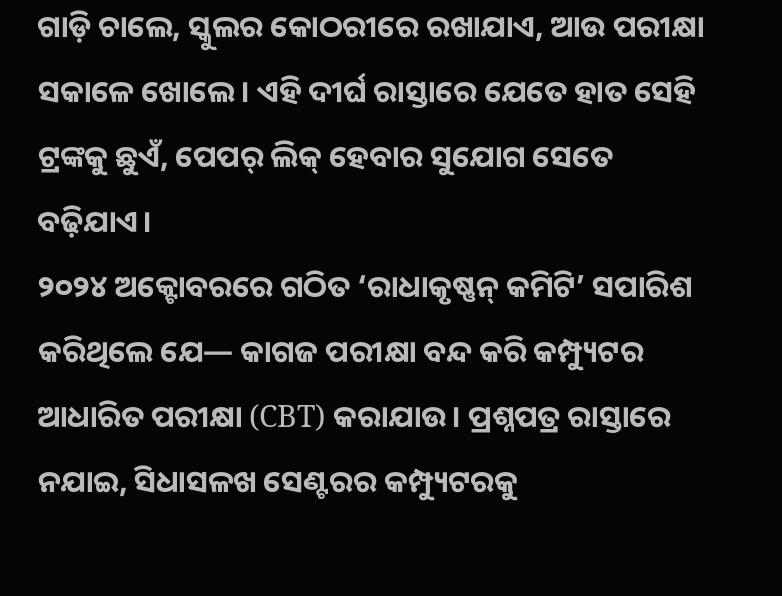ଗାଡ଼ି ଚାଲେ, ସ୍କୁଲର କୋଠରୀରେ ରଖାଯାଏ, ଆଉ ପରୀକ୍ଷା ସକାଳେ ଖୋଲେ। ଏହି ଦୀର୍ଘ ରାସ୍ତାରେ ଯେତେ ହାତ ସେହି ଟ୍ରଙ୍କକୁ ଛୁଏଁ, ପେପର୍ ଲିକ୍ ହେବାର ସୁଯୋଗ ସେତେ ବଢ଼ିଯାଏ।
୨୦୨୪ ଅକ୍ଟୋବରରେ ଗଠିତ ‘ରାଧାକୃଷ୍ଣନ୍ କମିଟି’ ସପାରିଶ କରିଥିଲେ ଯେ— କାଗଜ ପରୀକ୍ଷା ବନ୍ଦ କରି କମ୍ପ୍ୟୁଟର ଆଧାରିତ ପରୀକ୍ଷା (CBT) କରାଯାଉ। ପ୍ରଶ୍ନପତ୍ର ରାସ୍ତାରେ ନଯାଇ, ସିଧାସଳଖ ସେଣ୍ଟରର କମ୍ପ୍ୟୁଟରକୁ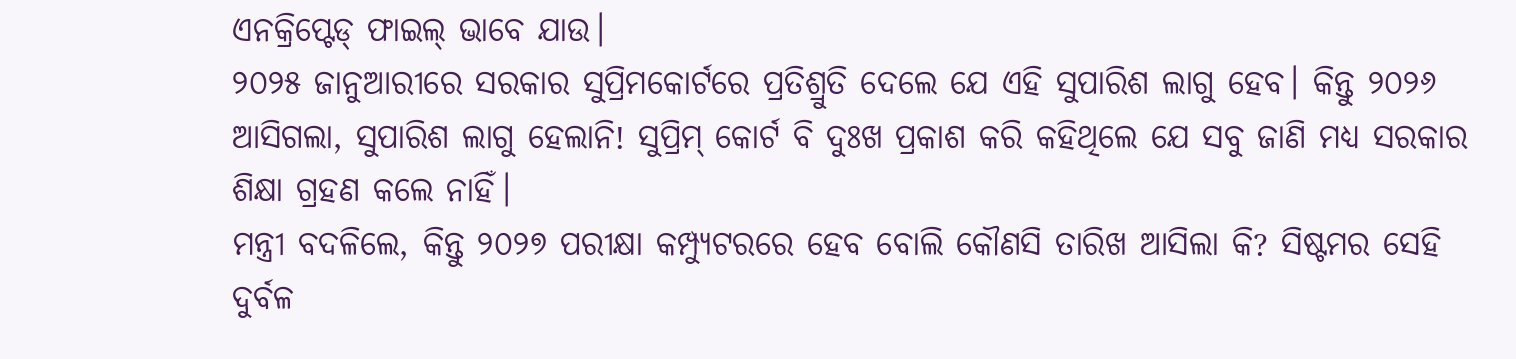ଏନକ୍ରିପ୍ଟେଡ୍ ଫାଇଲ୍ ଭାବେ ଯାଉ।
୨୦୨୫ ଜାନୁଆରୀରେ ସରକାର ସୁପ୍ରିମକୋର୍ଟରେ ପ୍ରତିଶ୍ରୁତି ଦେଲେ ଯେ ଏହି ସୁପାରିଶ ଲାଗୁ ହେବ। କିନ୍ତୁ ୨୦୨୬ ଆସିଗଲା, ସୁପାରିଶ ଲାଗୁ ହେଲାନି! ସୁପ୍ରିମ୍ କୋର୍ଟ ବି ଦୁଃଖ ପ୍ରକାଶ କରି କହିଥିଲେ ଯେ ସବୁ ଜାଣି ମଧ୍ୟ ସରକାର ଶିକ୍ଷା ଗ୍ରହଣ କଲେ ନାହିଁ।
ମନ୍ତ୍ରୀ ବଦଳିଲେ, କିନ୍ତୁ ୨୦୨୭ ପରୀକ୍ଷା କମ୍ପ୍ୟୁଟରରେ ହେବ ବୋଲି କୌଣସି ତାରିଖ ଆସିଲା କି? ସିଷ୍ଟମର ସେହି ଦୁର୍ବଳ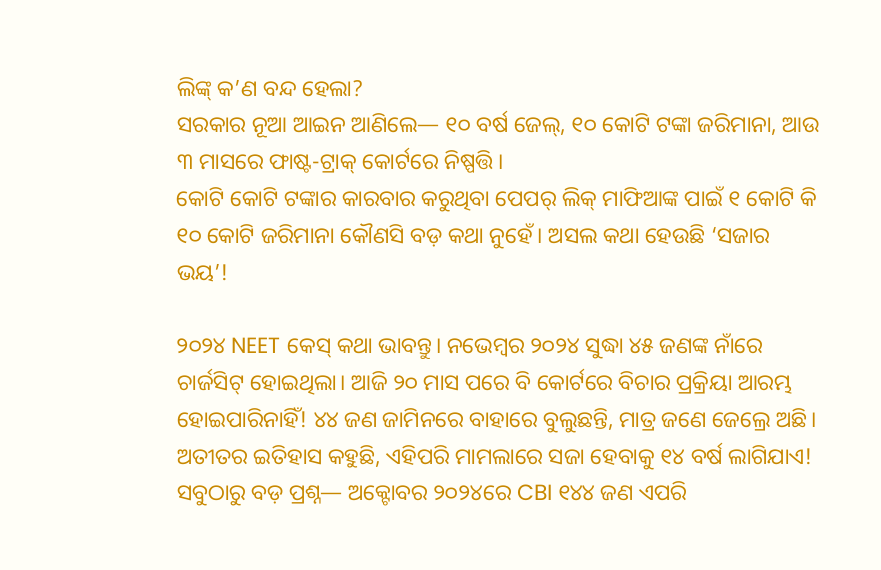ଲିଙ୍କ୍ କ’ଣ ବନ୍ଦ ହେଲା?
ସରକାର ନୂଆ ଆଇନ ଆଣିଲେ— ୧୦ ବର୍ଷ ଜେଲ୍, ୧୦ କୋଟି ଟଙ୍କା ଜରିମାନା, ଆଉ ୩ ମାସରେ ଫାଷ୍ଟ-ଟ୍ରାକ୍ କୋର୍ଟରେ ନିଷ୍ପତ୍ତି।
କୋଟି କୋଟି ଟଙ୍କାର କାରବାର କରୁଥିବା ପେପର୍ ଲିକ୍ ମାଫିଆଙ୍କ ପାଇଁ ୧ କୋଟି କି ୧୦ କୋଟି ଜରିମାନା କୌଣସି ବଡ଼ କଥା ନୁହେଁ। ଅସଲ କଥା ହେଉଛି ‘ସଜାର ଭୟ’!

୨୦୨୪ NEET କେସ୍ କଥା ଭାବନ୍ତୁ। ନଭେମ୍ବର ୨୦୨୪ ସୁଦ୍ଧା ୪୫ ଜଣଙ୍କ ନାଁରେ ଚାର୍ଜସିଟ୍ ହୋଇଥିଲା। ଆଜି ୨୦ ମାସ ପରେ ବି କୋର୍ଟରେ ବିଚାର ପ୍ରକ୍ରିୟା ଆରମ୍ଭ ହୋଇପାରିନାହିଁ! ୪୪ ଜଣ ଜାମିନରେ ବାହାରେ ବୁଲୁଛନ୍ତି, ମାତ୍ର ଜଣେ ଜେଲ୍ରେ ଅଛି। ଅତୀତର ଇତିହାସ କହୁଛି, ଏହିପରି ମାମଲାରେ ସଜା ହେବାକୁ ୧୪ ବର୍ଷ ଲାଗିଯାଏ!
ସବୁଠାରୁ ବଡ଼ ପ୍ରଶ୍ନ— ଅକ୍ଟୋବର ୨୦୨୪ରେ CBI ୧୪୪ ଜଣ ଏପରି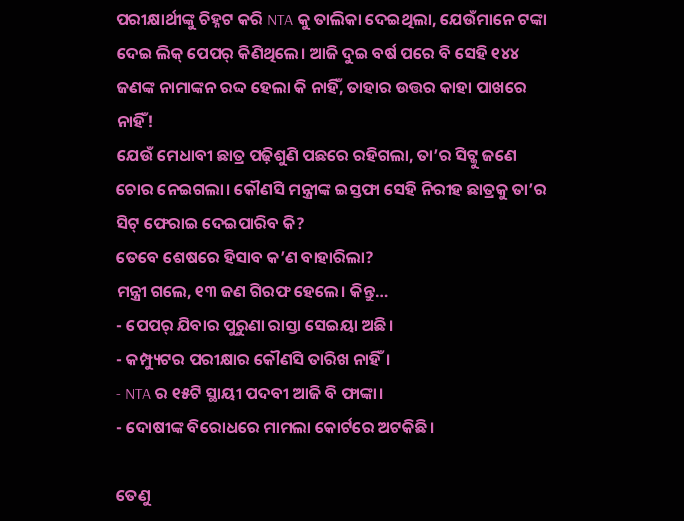ପରୀକ୍ଷାର୍ଥୀଙ୍କୁ ଚିହ୍ନଟ କରି NTA କୁ ତାଲିକା ଦେଇଥିଲା, ଯେଉଁମାନେ ଟଙ୍କା ଦେଇ ଲିକ୍ ପେପର୍ କିଣିଥିଲେ। ଆଜି ଦୁଇ ବର୍ଷ ପରେ ବି ସେହି ୧୪୪ ଜଣଙ୍କ ନାମାଙ୍କନ ରଦ୍ଦ ହେଲା କି ନାହିଁ, ତାହାର ଉତ୍ତର କାହା ପାଖରେ ନାହିଁ!
ଯେଉଁ ମେଧାବୀ ଛାତ୍ର ପଢ଼ିଶୁଣି ପଛରେ ରହିଗଲା, ତା’ର ସିଟ୍କୁ ଜଣେ ଚୋର ନେଇଗଲା। କୌଣସି ମନ୍ତ୍ରୀଙ୍କ ଇସ୍ତଫା ସେହି ନିରୀହ ଛାତ୍ରକୁ ତା’ର ସିଟ୍ ଫେରାଇ ଦେଇପାରିବ କି?
ତେବେ ଶେଷରେ ହିସାବ କ’ଣ ବାହାରିଲା?
ମନ୍ତ୍ରୀ ଗଲେ, ୧୩ ଜଣ ଗିରଫ ହେଲେ। କିନ୍ତୁ…
- ପେପର୍ ଯିବାର ପୁରୁଣା ରାସ୍ତା ସେଇୟା ଅଛି।
- କମ୍ପ୍ୟୁଟର ପରୀକ୍ଷାର କୌଣସି ତାରିଖ ନାହିଁ।
- NTA ର ୧୫ଟି ସ୍ଥାୟୀ ପଦବୀ ଆଜି ବି ଫାଙ୍କା।
- ଦୋଷୀଙ୍କ ବିରୋଧରେ ମାମଲା କୋର୍ଟରେ ଅଟକିଛି।

ତେଣୁ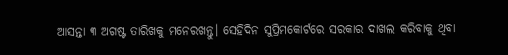ଆସନ୍ତା ୩ ଅଗଷ୍ଟ ତାରିଖକୁ ମନେରଖନ୍ତୁ। ସେହିଦିନ ସୁପ୍ରିମକୋର୍ଟରେ ସରକାର ଦାଖଲ କରିବାକୁ ଥିବା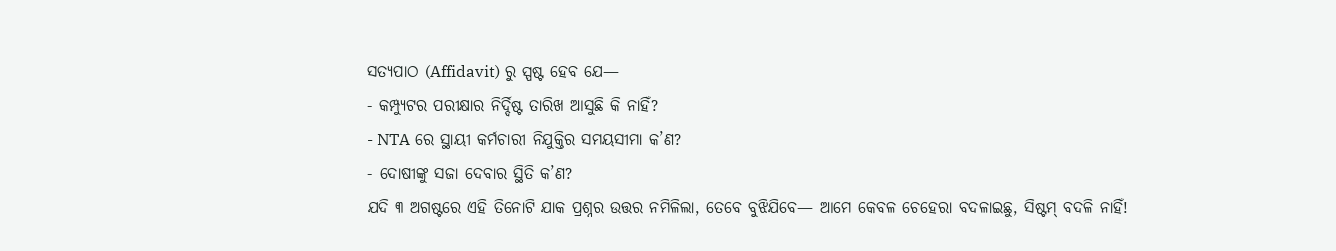ସତ୍ୟପାଠ (Affidavit) ରୁ ସ୍ପଷ୍ଟ ହେବ ଯେ—
- କମ୍ପ୍ୟୁଟର ପରୀକ୍ଷାର ନିର୍ଦ୍ଦିଷ୍ଟ ତାରିଖ ଆସୁଛି କି ନାହିଁ?
- NTA ରେ ସ୍ଥାୟୀ କର୍ମଚାରୀ ନିଯୁକ୍ତିର ସମୟସୀମା କ’ଣ?
- ଦୋଷୀଙ୍କୁ ସଜା ଦେବାର ସ୍ଥିତି କ’ଣ?
ଯଦି ୩ ଅଗଷ୍ଟରେ ଏହି ତିନୋଟି ଯାକ ପ୍ରଶ୍ନର ଉତ୍ତର ନମିଳିଲା, ତେବେ ବୁଝିଯିବେ— ଆମେ କେବଳ ଚେହେରା ବଦଳାଇଛୁ, ସିଷ୍ଟମ୍ ବଦଳି ନାହିଁ!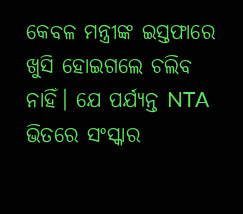କେବଳ ମନ୍ତ୍ରୀଙ୍କ ଇସ୍ତଫାରେ ଖୁସି ହୋଇଗଲେ ଚଲିବ ନାହିଁ। ଯେ ପର୍ଯ୍ୟନ୍ତ NTA ଭିତରେ ସଂସ୍କାର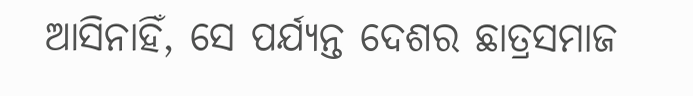ଆସିନାହିଁ, ସେ ପର୍ଯ୍ୟନ୍ତ ଦେଶର ଛାତ୍ରସମାଜ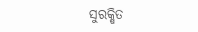ସୁରକ୍ଷିତ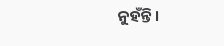ନୁହଁନ୍ତି।